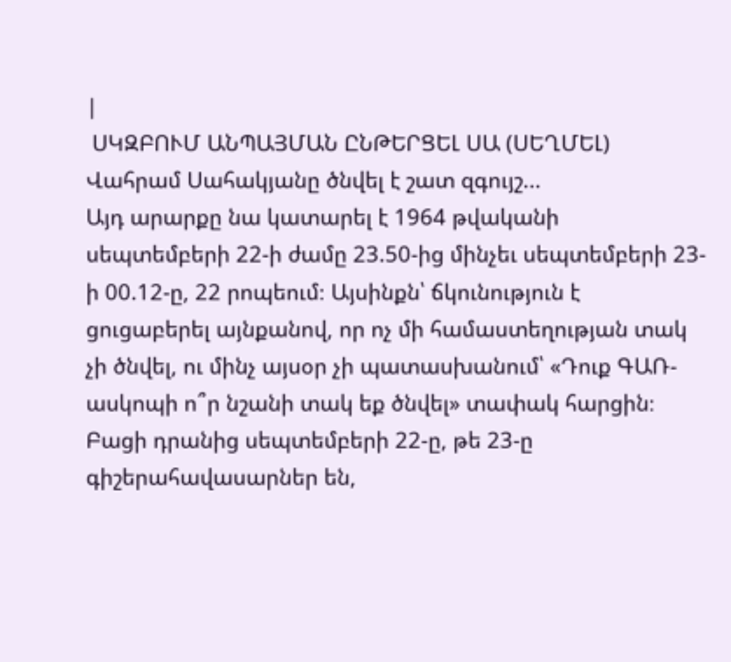|
 ՍԿԶԲՈՒՄ ԱՆՊԱՅՄԱՆ ԸՆԹԵՐՑԵԼ ՍԱ (ՍԵՂՄԵԼ) Վահրամ Սահակյանը ծնվել է շատ զգույշ...
Այդ արարքը նա կատարել է 1964 թվականի սեպտեմբերի 22-ի ժամը 23.50-ից մինչեւ սեպտեմբերի 23-ի 00.12-ը, 22 րոպեում։ Այսինքն՝ ճկունություն է ցուցաբերել այնքանով, որ ոչ մի համաստեղության տակ չի ծնվել, ու մինչ այսօր չի պատասխանում՝ «Դուք ԳԱՌ-ասկոպի ո՞ր նշանի տակ եք ծնվել» տափակ հարցին։ Բացի դրանից սեպտեմբերի 22-ը, թե 23-ը գիշերահավասարներ են,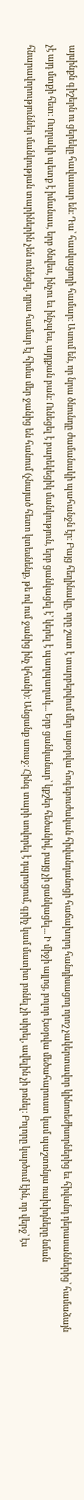այսինքն գիշերն ու ցերեկը հավասար են։ Դա՝ հասկացողի համար։ Ասում են, որ նրա ծնունդը ժամանակի պահանջն էր։ Բայց հեղինակը, որը շատ է տարբերվում մեր այսօրվա հոգեբուժական հիվանդանոցի հաճախորդ հանդիսացող որոշ չակերտավոր կինոռեժիսորներից եւ հիվանդ դերասաններից՝ համաձայն չէ այդ մտքի հետ։ Ուղղակի պետք է իմանաս, երբ ծնվես, ինչու եւ ինչպես, այդքան բան։ Ունեցել է բարեկեցիկ մանկություն, երբ ցանկացել է՝ կերել է պաղպաղակ... Երբ ցանկանար՝ կքշեր հեծանիվ, բայց չի ցանկացել... Ի միջի այլոց, բոլոր էսօրվա մեծահարուստ կամ պաշտոնյա ռախիդները նման հնարավորություններ մանկության տարիներին չեն ունեցել, դրա համար էլ հիմա մեր ջանից են հանում (չնայած հետո կտեսնենք, թե ով ում ջանից ինչ կհանի)։ Անցանք առաջ։ Հինգ տարի սովորել է դպրոցում, գրիչ կամ մատիտ բռնել չի սիրել, ավելին չի բռնել։ Բոլորը կարծում էին, որ վերջ՝ էս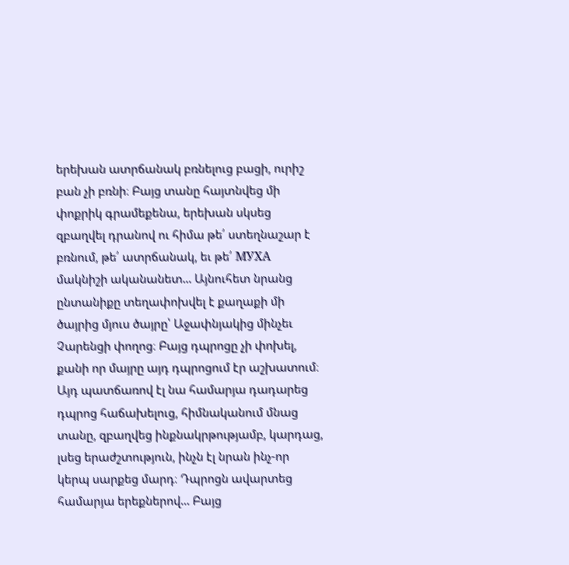երեխան ատրճանակ բռնելուց բացի, ուրիշ բան չի բռնի։ Բայց տանը հայտնվեց մի փոքրիկ գրամեքենա, երեխան սկսեց զբաղվել դրանով ու հիմա թե՛ ստեղնաշար է բռնում, թե՛ ատրճանակ, եւ թե՛ МУХА մակնիշի ականանետ... Այնուհետ նրանց ընտանիքը տեղափոխվել է քաղաքի մի ծայրից մյուս ծայրը՝ Աջափնյակից մինչեւ Չարենցի փողոց։ Բայց դպրոցը չի փոխել, քանի որ մայրը այդ դպրոցում էր աշխատում։ Այդ պատճառով էլ նա համարյա դադարեց դպրոց հաճախելուց, հիմնականում մնաց տանը, զբաղվեց ինքնակրթությամբ, կարդաց, լսեց երաժշտություն, ինչն էլ նրան ինչ-որ կերպ սարքեց մարդ։ Դպրոցն ավարտեց համարյա երեքներով... Բայց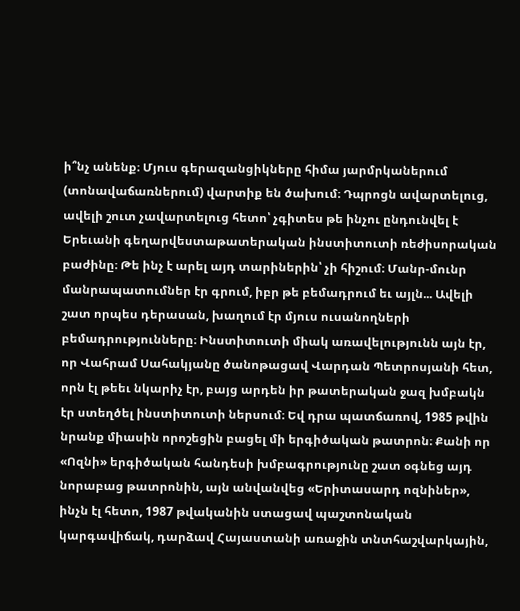ի՞նչ անենք։ Մյուս գերազանցիկները հիմա յարմրկաներում (տոնավաճառներում) վարտիք են ծախում։ Դպրոցն ավարտելուց, ավելի շուտ չավարտելուց հետո՝ չգիտես թե ինչու ընդունվել է Երեւանի գեղարվեստաթատերական ինստիտուտի ռեժիսորական բաժինը։ Թե ինչ է արել այդ տարիներին՝ չի հիշում։ Մանր-մունր մանրապատումներ էր գրում, իբր թե բեմադրում եւ այլն... Ավելի շատ որպես դերասան, խաղում էր մյուս ուսանողների բեմադրությունները։ Ինստիտուտի միակ առավելությունն այն էր, որ Վահրամ Սահակյանը ծանոթացավ Վարդան Պետրոսյանի հետ, որն էլ թեեւ նկարիչ էր, բայց արդեն իր թատերական ջազ խմբակն էր ստեղծել ինստիտուտի ներսում։ Եվ դրա պատճառով, 1985 թվին նրանք միասին որոշեցին բացել մի երգիծական թատրոն։ Քանի որ «Ոզնի» երգիծական հանդեսի խմբագրությունը շատ օգնեց այդ նորաբաց թատրոնին, այն անվանվեց «Երիտասարդ ոզնիներ», ինչն էլ հետո, 1987 թվականին ստացավ պաշտոնական կարգավիճակ, դարձավ Հայաստանի առաջին տնտհաշվարկային,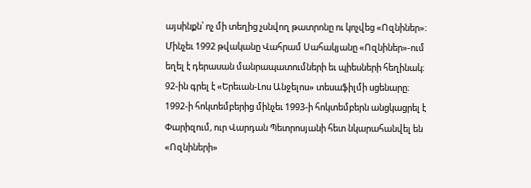այսինքն՝ ոչ մի տեղից չսնվող թատրոնը ու կոչվեց «Ոզնիներ»։ Մինչեւ 1992 թվականը Վահրամ Սահակյանը «Ոզնիներ»-ում եղել է դերասան մանրապատումների եւ պիեսների հեղինակ։ 92-ին գրել է «Երեւան-Լոս Անջելոս» տեսաֆիլմի սցենարը։ 1992-ի հոկտեմբերից մինչեւ 1993-ի հոկտեմբերն անցկացրել է Փարիզում, ուր Վարդան Պետրոսյանի հետ նկարահանվել են «Ոզնիների»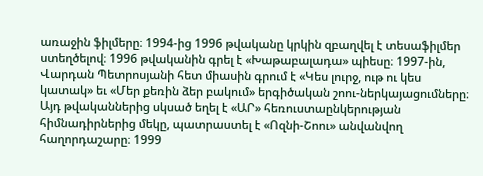առաջին ֆիլմերը։ 1994-ից 1996 թվականը կրկին զբաղվել է տեսաֆիլմեր ստեղծելով։ 1996 թվականին գրել է «Խաթաբալադա» պիեսը։ 1997-ին, Վարդան Պետրոսյանի հետ միասին գրում է «Կես լուրջ, ութ ու կես կատակ» եւ «Մեր քեռին ձեր բակում» երգիծական շոու-ներկայացումները։ Այդ թվականներից սկսած եղել է «ԱՐ» հեռուստաընկերության հիմնադիրներից մեկը, պատրաստել է «Ոզնի-Շոու» անվանվող հաղորդաշարը։ 1999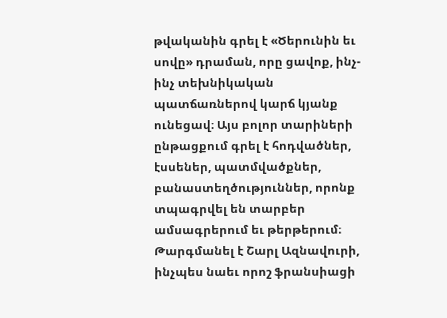թվականին գրել է «Ծերունին եւ սովը» դրաման, որը ցավոք, ինչ-ինչ տեխնիկական պատճառներով կարճ կյանք ունեցավ։ Այս բոլոր տարիների ընթացքում գրել է հոդվածներ, էսսեներ, պատմվածքներ, բանաստեղծություններ, որոնք տպագրվել են տարբեր ամսագրերում եւ թերթերում։ Թարգմանել է Շարլ Ազնավուրի, ինչպես նաեւ որոշ ֆրանսիացի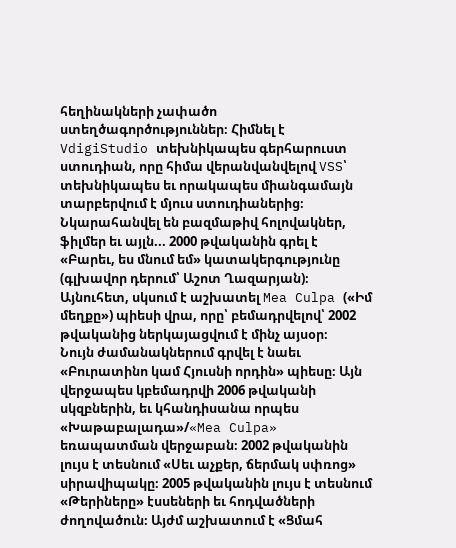հեղինակների չափածո ստեղծագործություններ։ Հիմնել է VdigiStudio տեխնիկապես գերհարուստ ստուդիան, որը հիմա վերանվանվելով VSS՝ տեխնիկապես եւ որակապես միանգամայն տարբերվում է մյուս ստուդիաներից։ Նկարահանվել են բազմաթիվ հոլովակներ, ֆիլմեր եւ այլն... 2000 թվականին գրել է «Բարեւ, ես մնում եմ» կատակերգությունը (գլխավոր դերում՝ Աշոտ Ղազարյան)։ Այնուհետ, սկսում է աշխատել Mea Culpa («Իմ մեղքը») պիեսի վրա, որը՝ բեմադրվելով՝ 2002 թվականից ներկայացվում է մինչ այսօր։
Նույն ժամանակներում գրվել է նաեւ «Բուրատինո կամ Հյուսնի որդին» պիեսը։ Այն վերջապես կբեմադրվի 2006 թվականի սկզբներին, եւ կհանդիսանա որպես «Խաթաբալադա»/«Mea Culpa» եռապատման վերջաբան։ 2002 թվականին լույս է տեսնում «Սեւ աչքեր, ճերմակ սփռոց» սիրավիպակը։ 2005 թվականին լույս է տեսնում «Թերիները» էսսեների եւ հոդվածների ժողովածուն։ Այժմ աշխատում է «Ցմահ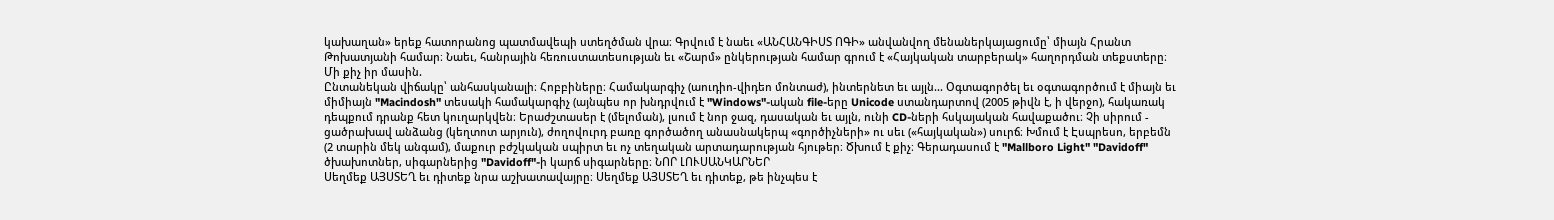կախաղան» երեք հատորանոց պատմավեպի ստեղծման վրա։ Գրվում է նաեւ «ԱՆՀԱՆԳԻՍՏ ՈԳԻ» անվանվող մենաներկայացումը՝ միայն Հրանտ Թոխատյանի համար։ Նաեւ, հանրային հեռուստատեսության եւ «Շարմ» ընկերության համար գրում է «Հայկական տարբերակ» հաղորդման տեքստերը։ Մի քիչ իր մասին.
Ընտանեկան վիճակը՝ անհասկանալի։ Հոբբիները։ Համակարգիչ (աուդիո-վիդեո մոնտաժ), ինտերնետ եւ այլն... Օգտագործել եւ օգտագործում է միայն եւ միմիայն "Macindosh" տեսակի համակարգիչ (այնպես որ խնդրվում է "Windows"-ական file-երը Unicode ստանդարտով (2005 թիվն է, ի վերջո), հակառակ դեպքում դրանք հետ կուղարկվեն։ Երաժշտասեր է (մելոման), լսում է նոր ջազ, դասական եւ այլն, ունի CD-ների հսկայական հավաքածու։ Չի սիրում - ցածրախավ անձանց (կեղտոտ արյուն), ժողովուրդ բառը գործածող անասնակերպ «գործիչների» ու սեւ («հայկական») սուրճ։ Խմում է Էսպրեսո, երբեմն (2 տարին մեկ անգամ), մաքուր բժշկական սպիրտ եւ ոչ տեղական արտադարության հյութեր։ Ծխում է քիչ։ Գերադասում է "Mallboro Light" "Davidoff" ծխախոտներ, սիգարներից "Davidoff"-ի կարճ սիգարները։ ՆՈՐ ԼՈՒՍԱՆԿԱՐՆԵՐ
Սեղմեք ԱՅՍՏԵՂ եւ դիտեք նրա աշխատավայրը։ Սեղմեք ԱՅՍՏԵՂ եւ դիտեք, թե ինչպես է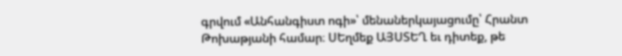գրվում «Անհանգիստ ոգի»՝ մենաներկայացումը՝ Հրանտ Թոխաթյանի համար։ ՍԵղմեք ԱՅՍՏԵՂ եւ դիտեք, թե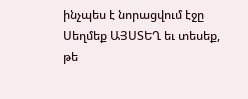ինչպես է նորացվում էջը Սեղմեք ԱՅՍՏԵՂ եւ տեսեք, թե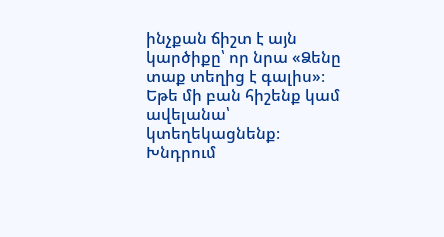ինչքան ճիշտ է այն կարծիքը՝ որ նրա «Ձենը տաք տեղից է գալիս»։
Եթե մի բան հիշենք կամ ավելանա՝ կտեղեկացնենք։
Խնդրում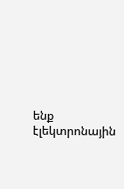ենք էլեկտրոնային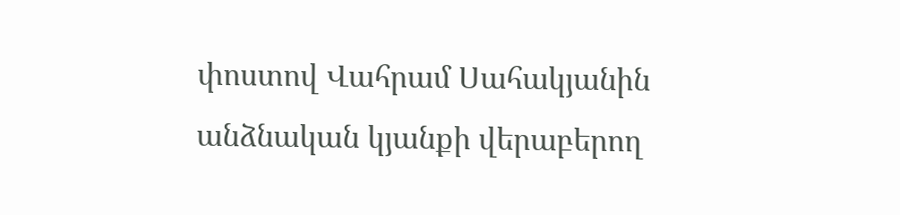փոստով Վահրամ Սահակյանին անձնական կյանքի վերաբերող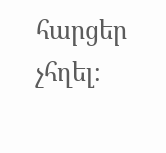հարցեր չհղել։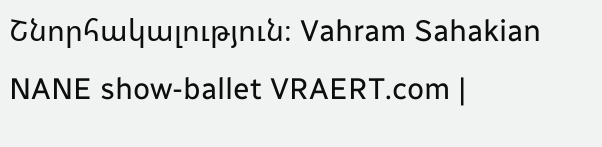Շնորհակալություն։ Vahram Sahakian
NANE show-ballet VRAERT.com |